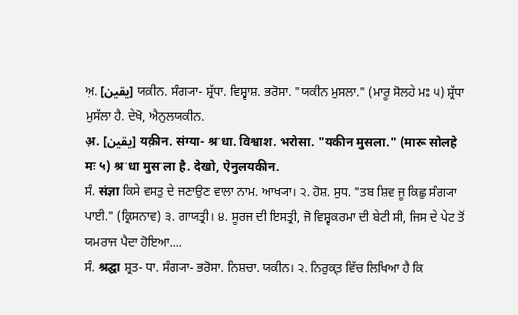ਅ਼. [یقین] ਯਕ਼ੀਨ. ਸੰਗ੍ਯਾ- ਸ਼੍ਰੱਧਾ. ਵਿਸ਼੍ਵਾਸ਼. ਭਰੋਸਾ. "ਯਕੀਨ ਮੁਸਲਾ." (ਮਾਰੂ ਸੋਲਹੇ ਮਃ ੫) ਸ਼੍ਰੱਧਾ ਮੁਸੱਲਾ ਹੈ. ਦੇਖੋ, ਐਨੁਲਯਕੀਨ.
अ़. [یقین] यक़ीन. संग्या- श्रॱधा. विश्वाश. भरोसा. "यकीन मुसला." (मारू सोलहे मः ५) श्रॱधा मुसॱला है. देखो, ऐनुलयकीन.
ਸੰ. संज्ञा ਕਿਸੇ ਵਸਤੁ ਦੇ ਜਣਾਉਣ ਵਾਲਾ ਨਾਮ. ਆਖ੍ਯਾ। ੨. ਹੋਸ਼. ਸੁਧ. "ਤਬ ਸ਼ਿਵ ਜੂ ਕਿਛੁ ਸੰਗ੍ਯਾ ਪਾਈ." (ਕ੍ਰਿਸਨਾਵ) ੩. ਗਾਯਤ੍ਰੀ। ੪. ਸੂਰਜ ਦੀ ਇਸਤ੍ਰੀ, ਜੋ ਵਿਸ਼੍ਵਕਰਮਾ ਦੀ ਬੇਟੀ ਸੀ, ਜਿਸ ਦੇ ਪੇਟ ਤੋਂ ਯਮਰਾਜ ਪੈਦਾ ਹੋਇਆ....
ਸੰ. श्रद्घा ਸ਼੍ਰਤ- ਧਾ. ਸੰਗ੍ਯਾ- ਭਰੋਸਾ. ਨਿਸ਼ਚਾ. ਯਕੀਨ। ੨. ਨਿਰੁਕ੍ਤ ਵਿੱਚ ਲਿਖਿਆ ਹੈ ਕਿ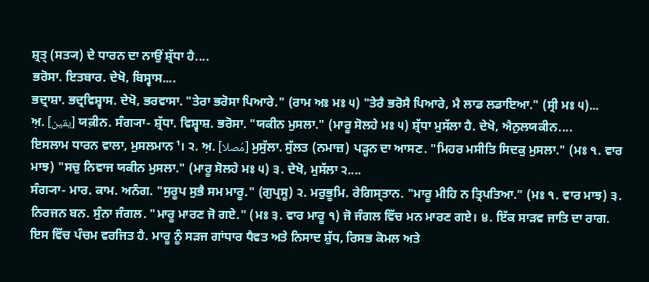ਸ਼੍ਰਤ੍ (ਸਤ੍ਯ) ਦੇ ਧਾਰਨ ਦਾ ਨਾਉਂ ਸ਼੍ਰੱਧਾ ਹੈ....
ਭਰੋਸਾ. ਇਤਬਾਰ. ਦੇਖੋ, ਬਿਸ੍ਵਾਸ....
ਭਦ੍ਰਾਸ਼ਾ. ਭਦ੍ਰਵਿਸ਼੍ਵਾਸ. ਦੇਖੋ, ਭਰਵਾਸਾ. "ਤੇਰਾ ਭਰੋਸਾ ਪਿਆਰੇ." (ਰਾਮ ਅਃ ਮਃ ੫) "ਤੇਰੈ ਭਰੋਸੈ ਪਿਆਰੇ, ਮੈ ਲਾਡ ਲਡਾਇਆ." (ਸ੍ਰੀ ਮਃ ੫)...
ਅ਼. [یقین] ਯਕ਼ੀਨ. ਸੰਗ੍ਯਾ- ਸ਼੍ਰੱਧਾ. ਵਿਸ਼੍ਵਾਸ਼. ਭਰੋਸਾ. "ਯਕੀਨ ਮੁਸਲਾ." (ਮਾਰੂ ਸੋਲਹੇ ਮਃ ੫) ਸ਼੍ਰੱਧਾ ਮੁਸੱਲਾ ਹੈ. ਦੇਖੋ, ਐਨੁਲਯਕੀਨ....
ਇਸਲਾਮ ਧਾਰਨ ਵਾਲਾ, ਮੁਸਲਮਾਨ¹। ੨. ਅ਼. [مُصلا] ਮੁਸੁੱਲਾ. ਸੁੱਲਤ (ਨਮਾਜ਼) ਪੜ੍ਹਨ ਦਾ ਆਸਣ. "ਮਿਹਰ ਮਸੀਤਿ ਸਿਦਕੁ ਮੁਸਲਾ." (ਮਃ ੧. ਵਾਰ ਮਾਝ) "ਸਚੁ ਨਿਵਾਜ ਯਕੀਨ ਮੁਸਲਾ." (ਮਾਰੂ ਸੋਲਹੇ ਮਃ ੫) ੩. ਦੇਖੋ, ਮੁਸੱਲਾ ੨....
ਸੰਗ੍ਯਾ- ਮਾਰ. ਕਾਮ. ਅਨੰਗ. "ਸੁਰੂਪ ਸੁਭੈ ਸਮ ਮਾਰੂ." (ਗੁਪ੍ਰਸੂ) ੨. ਮਰੁਭੂਮਿ. ਰੇਗਿਸ੍ਤਾਨ. "ਮਾਰੂ ਮੀਹਿ ਨ ਤ੍ਰਿਪਤਿਆ." (ਮਃ ੧. ਵਾਰ ਮਾਝ) ੩. ਨਿਰਜਨ ਬਨ. ਸੁੰਨਾ ਜੰਗਲ. "ਮਾਰੂ ਮਾਰਣ ਜੋ ਗਏ." (ਮਃ ੩. ਵਾਰ ਮਾਰੂ ੧) ਜੋ ਜੰਗਲ ਵਿੱਚ ਮਨ ਮਾਰਣ ਗਏ। ੪. ਇੱਕ ਸਾੜਵ ਜਾਤਿ ਦਾ ਰਾਗ. ਇਸ ਵਿੱਚ ਪੰਚਮ ਵਰਜਿਤ ਹੈ. ਮਾਰੂ ਨੂੰ ਸੜਜ ਗਾਂਧਾਰ ਧੈਵਤ ਅਤੇ ਨਿਸਾਦ ਸ਼ੁੱਧ, ਰਿਸਭ ਕੋਮਲ ਅਤੇ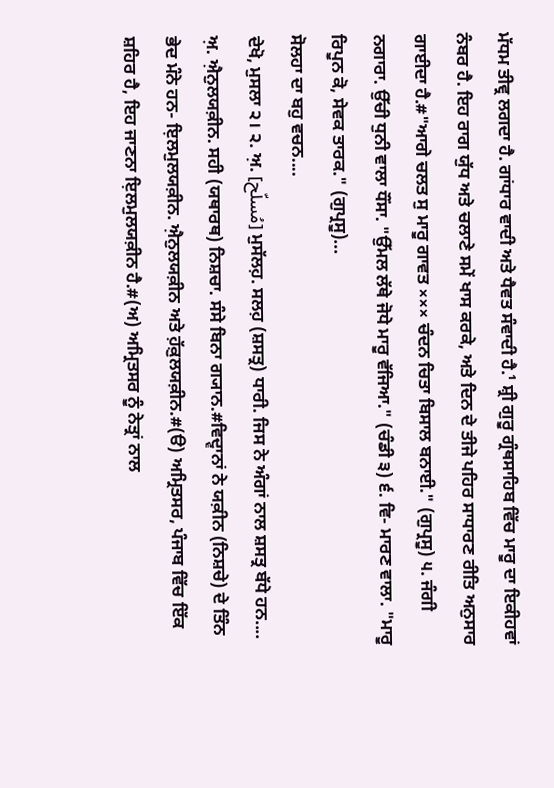ਮੱਧਮ ਤੀਵ੍ਰ ਲਗਦਾ ਹੈ. ਗਾਂਧਾਰ ਵਾਦੀ ਅਤੇ ਧੈਵਤ ਸੰਵਾਦੀ ਹੈ.¹ ਸ਼੍ਰੀ ਗੁਰੂ ਗ੍ਰੰਥਸਾਹਿਬ ਵਿੱਚ ਮਾਰੂ ਦਾ ਇਕੀਹਵਾਂ ਨੰਬਰ ਹੈ. ਇਹ ਰਾਗ ਯੁੱਧ ਅਤੇ ਚਲਾਣੇ ਸਮੇਂ ਖਾਸ ਕਰਕੇ, ਅਤੇ ਦਿਨ ਦੇ ਤੀਜੇ ਪਹਿਰ ਸਾਧਾਰਣ ਰੀਤਿ ਅਨੁਸਾਰ ਗਾਈਦਾ ਹੈ.#"ਆਗੇ ਚਲਤ ਸੁ ਮਾਰੂ ਗਾਵਤ ××× ਚੰਦਨ ਚਿਤਾ ਬਿਸਾਲ ਬਨਾਈ." (ਗੁਪ੍ਰਸੂ) ੫. ਜੰਗੀ ਨਗਾਰਾ. ਉੱਚੀ ਧੁਨੀ ਵਾਲਾ ਧੌਂਸਾ. "ਉੱਮਲ ਲੱਥੇ ਜੋਧੇ ਮਾਰੂ ਵੱਜਿਆ." (ਚੰਡੀ ੩) ੬. ਵਿ- ਮਾਰਣ ਵਾਲਾ. "ਮਾਰੂ ਰਿਪੂਨ ਕੋ, ਸੇਵਕ ਤਾਰਕ." (ਗੁਪ੍ਰਸੂ)...
ਸੋਲਹਾ ਦਾ ਬਹੁ ਵਚਨ....
ਦੇਖੋ, ਮੁਸਲਾ ੨। ੨. ਅ਼. [مُسلّح] ਮੁਸੱਲਹ਼. ਸਲਹ਼ (ਸ਼ਸਤ੍ਰ) ਧਾਰੀ. ਜਿਸ ਨੇ ਅੰਗਾਂ ਨਾਲ ਸ਼ਸਤ੍ਰ ਬੱਧੇ ਹਨ....
ਅ਼. ਐ਼ਨੁਲਯਕ਼ੀਨ. ਸਹੀ (ਯਥਾਰਥ) ਨਿਸ਼ਚਾ. ਸੰਸੇ ਬਿਨਾ ਗ੍ਯਾਨ.#ਵਿਦ੍ਵਾਨਾਂ ਨੇ ਯਕ਼ੀਨ (ਨਿਸ਼ਚੇ) ਦੇ ਤਿੰਨ ਭੇਦ ਮੰਨੇ ਹਨ- ਇ਼ਲਮੁਲਯਕ਼ੀਨ. ਐ਼ਨੁਲਯਕ਼ੀਨ ਅਤੇ ਹ਼ੱਕ਼ੁਲਯਕ਼ੀਨ.#(ੳ) ਅਮ੍ਰਿਤਸਰ, ਪੰਜਾਬ ਵਿੱਚ ਇੱਕ ਸ਼ਹਿਰ ਹੈ, ਇਹ ਜਾਣਨਾ ਇ਼ਲਮੁਲਯਕ਼ੀਨ ਹੈ.#(ਅ) ਅਮ੍ਰਿਤਸਰ ਨੂੰ ਨੇਤ੍ਰਾਂ ਨਾਲ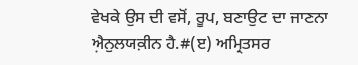ਵੇਖਕੇ ਉਸ ਦੀ ਵਸੋਂ, ਰੂਪ, ਬਣਾਉਟ ਦਾ ਜਾਣਨਾ ਐ਼ਨੁਲਯਕ਼ੀਨ ਹੈ.#(ੲ) ਅਮ੍ਰਿਤਸਰ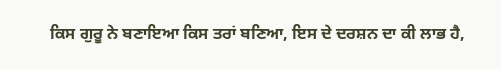ਕਿਸ ਗੁਰੂ ਨੇ ਬਣਾਇਆ ਕਿਸ ਤਰਾਂ ਬਣਿਆ, ਇਸ ਦੇ ਦਰਸ਼ਨ ਦਾ ਕੀ ਲਾਭ ਹੈ,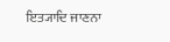ਇਤ੍ਯਾਦਿ ਜਾਣਨਾ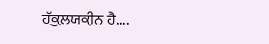ਹ਼ੱਕ਼ੁਲਯਕ਼ੀਨ ਹੈ....